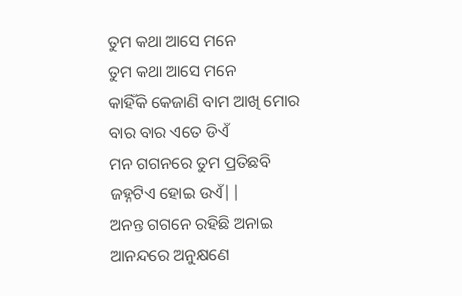ତୁମ କଥା ଆସେ ମନେ
ତୁମ କଥା ଆସେ ମନେ
କାହିଁକି କେଜାଣି ବାମ ଆଖି ମୋର
ବାର ବାର ଏତେ ଡିଏଁ
ମନ ଗଗନରେ ତୁମ ପ୍ରତିଛବି
ଜହ୍ନଟିଏ ହୋଇ ଉଏଁ||
ଅନନ୍ତ ଗଗନେ ରହିଛି ଅନାଇ
ଆନନ୍ଦରେ ଅନୁକ୍ଷଣେ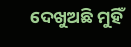ଦେଖୁଅଛି ମୁହିଁ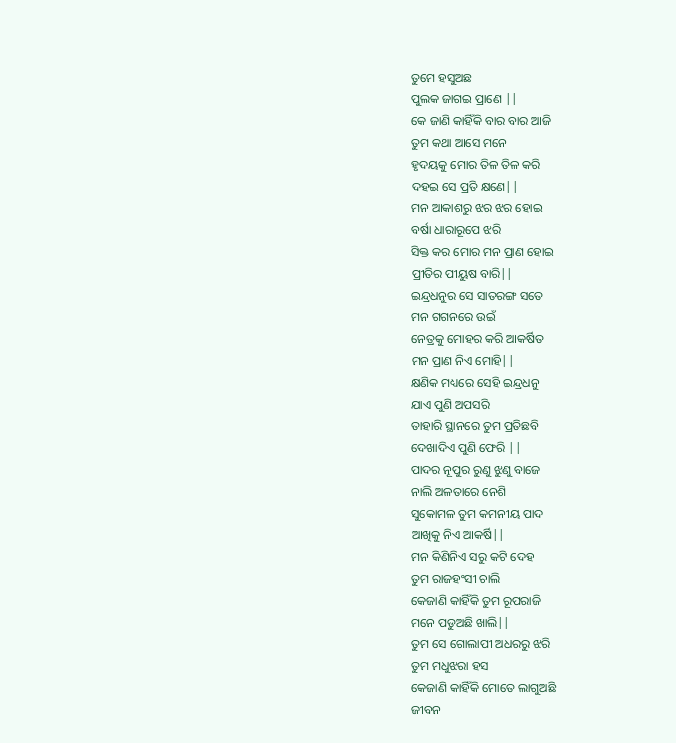ତୁମେ ହସୁଅଛ
ପୁଲକ ଜାଗଇ ପ୍ରାଣେ ||
କେ ଜାଣି କାହିଁକି ବାର ବାର ଆଜି
ତୁମ କଥା ଆସେ ମନେ
ହୃଦୟକୁ ମୋର ତିଳ ତିଳ କରି
ଦହଇ ସେ ପ୍ରତି କ୍ଷଣେ||
ମନ ଆକାଶରୁ ଝର ଝର ହୋଇ
ବର୍ଷା ଧାରାରୂପେ ଝରି
ସିକ୍ତ କର ମୋର ମନ ପ୍ରାଣ ହୋଇ
ପ୍ରୀତିର ପୀୟୁଷ ବାରି||
ଇନ୍ଦ୍ରଧନୁର ସେ ସାତରଙ୍ଗ ସତେ
ମନ ଗଗନରେ ଉଇଁ
ନେତ୍ରକୁ ମୋହର କରି ଆକର୍ଷିତ
ମନ ପ୍ରାଣ ନିଏ ମୋହି||
କ୍ଷଣିକ ମଧ୍ୟରେ ସେହି ଇନ୍ଦ୍ରଧନୁ
ଯାଏ ପୁଣି ଅପସରି
ତାହାରି ସ୍ଥାନରେ ତୁମ ପ୍ରତିଛବି
ଦେଖାଦିଏ ପୁଣି ଫେରି ||
ପାଦର ନୂପୁର ରୁଣୁ ଝୁଣୁ ବାଜେ
ନାଲି ଅଳତାରେ ନେଶି
ସୁକୋମଳ ତୁମ କମନୀୟ ପାଦ
ଆଖିକୁ ନିଏ ଆକର୍ଷି||
ମନ କିଣିନିଏ ସରୁ କଟି ଦେହ
ତୁମ ରାଜହଂସୀ ଚାଲି
କେଜାଣି କାହିଁକି ତୁମ ରୂପରାଜି
ମନେ ପଡୁଅଛି ଖାଲି||
ତୁମ ସେ ଗୋଲାପୀ ଅଧରରୁ ଝରି
ତୁମ ମଧୁଝରା ହସ
କେଜାଣି କାହିଁକି ମୋତେ ଲାଗୁଅଛି
ଜୀବନ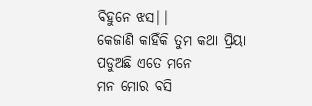ବିହୁନେ ଝସ||
କେଜାଣି କାହିଁକି ତୁମ କଥା ପ୍ରିୟା
ପଡୁଅଛି ଏତେ ମନେ
ମନ ମୋର ବସି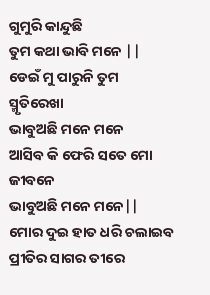ଗୁମୁରି କାନ୍ଦୁଛି
ତୁମ କଥା ଭାବି ମନେ ||
ଡେଇଁ ମୁ ପାରୁନି ତୁମ ସ୍ମୃତିରେଖା
ଭାବୁଅଛି ମନେ ମନେ
ଆସିବ କି ଫେରି ସତେ ମୋ ଜୀବନେ
ଭାବୁଅଛି ମନେ ମନେ||
ମୋର ଦୁଇ ହାତ ଧରି ଚଲାଇବ
ପ୍ରୀତିର ସାଗର ତୀରେ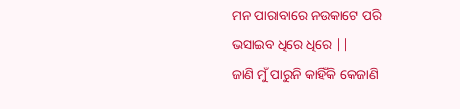ମନ ପାରାବାରେ ନଉକାଟେ ପରି
ଭସାଇବ ଧିରେ ଧିରେ ||
ଜାଣି ମୁଁ ପାରୁନି କାହିଁକି କେଜାଣି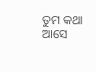ତୁମ କଥା ଆସେ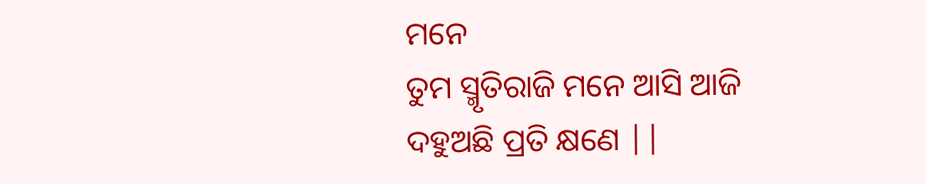ମନେ
ତୁମ ସ୍ମୃତିରାଜି ମନେ ଆସି ଆଜି
ଦହୁଅଛି ପ୍ରତି କ୍ଷଣେ ||